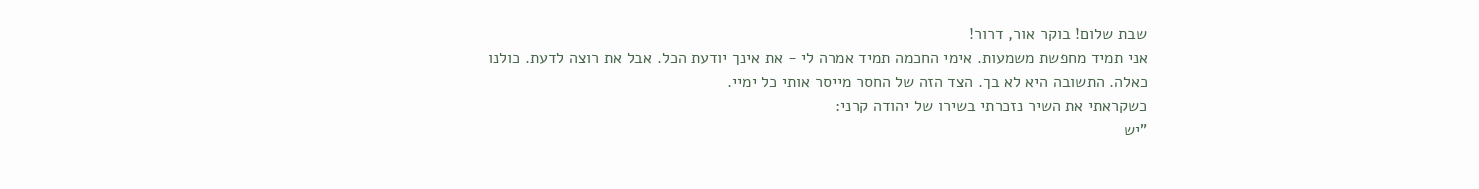שבת שלום! בוקר אור, דרור!
אני תמיד מחפשת משמעות. אימי החכמה תמיד אמרה לי - את אינך יודעת הכל. אבל את רוצה לדעת. כולנו כאלה. התשובה היא לא בך. הצד הזה של החסר מייסר אותי כל ימיי.
כשקראתי את השיר נזכרתי בשירו של יהודה קרני:
"יש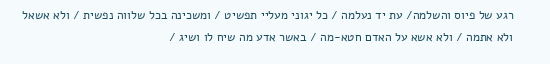רגע של פיוס והשלמה/ עת יד נעלמה / כל יגוני מעליי תפשיט / ומשכינה בכל שלווה נפשית / ולא אשאל ולא אתמה / ולא אשא על האדם חטא-מה / באשר אדע מה שיח לו ושיג /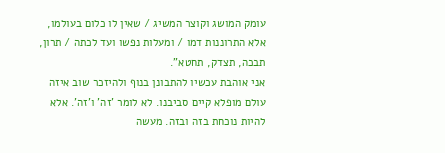עומק המושג וקוצר המשיג / שאין לו כלום בעולמו, אלא התרוננות דמו / ומעלות נפשו ועד לכתה / תרון, תבכה, תצדק, תחטא".
אני אוהבת עכשיו להתבונן בנוף ולהיזכר שוב איזה עולם מופלא קיים סביבנו. לא לומר 'זה' ו'זה'. אלא להיות נוכחת בזה ובזה. מעשה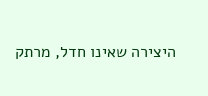היצירה שאינו חדל, מרתק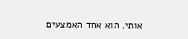אותי. הוא אחד האמצעים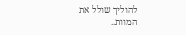להוליך שולל את המוות..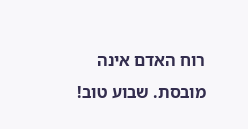רוח האדם אינה מובסת. שבוע טוב!